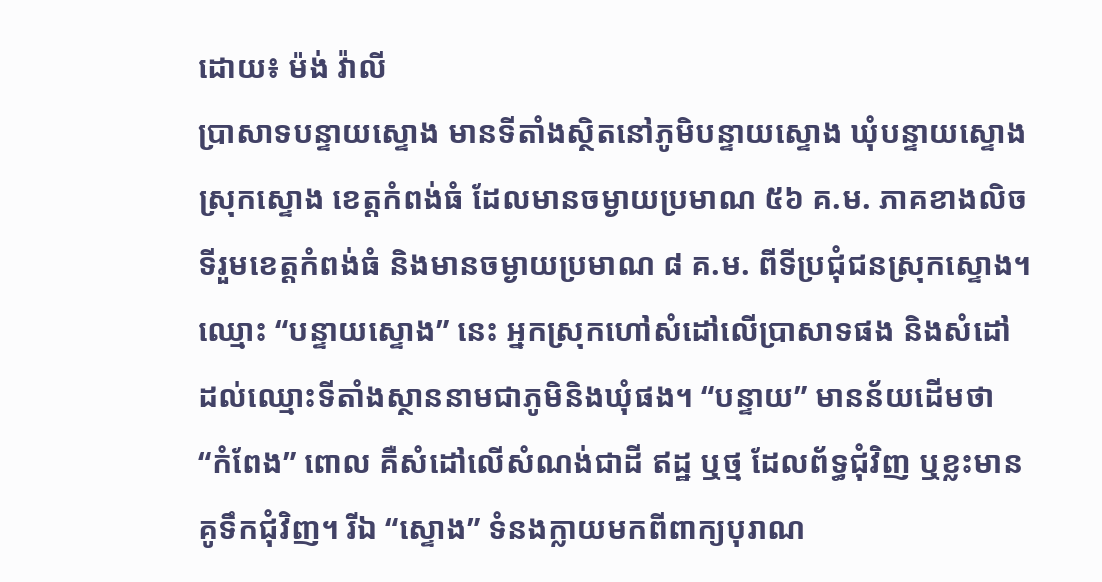ដោយ៖ ម៉ង់ វ៉ាលី
ប្រាសាទបន្ទាយស្ទោង មានទីតាំងស្ថិតនៅភូមិបន្ទាយស្ទោង ឃុំបន្ទាយស្ទោង ស្រុកស្ទោង ខេត្តកំពង់ធំ ដែលមានចម្ងាយប្រមាណ ៥៦ គ.ម. ភាគខាងលិចទីរួមខេត្តកំពង់ធំ និងមានចម្ងាយប្រមាណ ៨ គ.ម. ពីទីប្រជុំជនស្រុកស្ទោង។ ឈ្មោះ “បន្ទាយស្ទោង” នេះ អ្នកស្រុកហៅសំដៅលើប្រាសាទផង និងសំដៅដល់ឈ្មោះទីតាំងស្ថាននាមជាភូមិនិងឃុំផង។ “បន្ទាយ” មានន័យដើមថា “កំពែង” ពោល គឺសំដៅលើសំណង់ជាដី ឥដ្ឋ ឬថ្ម ដែលព័ទ្ធជុំវិញ ឬខ្លះមានគូទឹកជុំវិញ។ រីឯ “ស្ទោង” ទំនងក្លាយមកពីពាក្យបុរាណ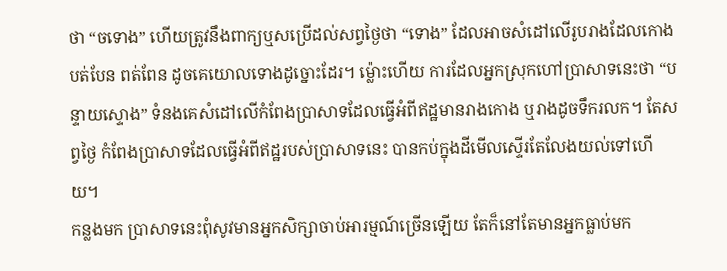ថា “ចទោង” ហើយត្រូវនឹងពាក្យឬសប្រើដល់សព្វថ្ងៃថា “ទោង” ដែលអាចសំដៅលើរូបរាងដែលកោង បត់បែន ពត់ពែន ដូចគេយោលទោងដូច្នោះដែរ។ ម្ល៉ោះហើយ ការដែលអ្នកស្រុកហៅប្រាសាទនេះថា “បន្ទាយស្ទោង” ទំនងគេសំដៅលើកំពែងប្រាសាទដែលធ្វើអំពីឥដ្ឋមានរាងកោង ឬរាងដូចទឹករលក។ តែសព្វថ្ងៃ កំពែងប្រាសាទដែលធ្វើអំពីឥដ្ឋរបស់ប្រាសាទនេះ បានកប់ក្នុងដីមើលស្ទើរតែលែងយល់ទៅហើយ។
កន្លងមក ប្រាសាទនេះពុំសូវមានអ្នកសិក្សាចាប់អារម្មណ៍ច្រើនឡើយ តែក៏នៅតែមានអ្នកធ្លាប់មក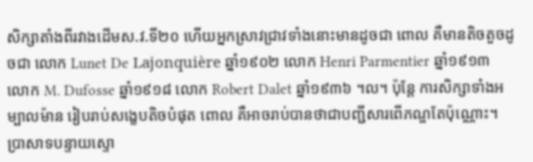សិក្សាតាំងពីរវាងដើមស.វ.ទី២០ ហើយអ្នកស្រាវជ្រាវទាំងនោះមានដូចជា ពោល គឺមានតិចតួចដូចជា លោក Lunet De Lajonquière ឆ្នាំ១៩០២ លោក Henri Parmentier ឆ្នាំ១៩១៣ លោក M. Dufosse ឆ្នាំ១៩១៨ លោក Robert Dalet ឆ្នាំ១៩៣៦ ។ល។ ប៉ុន្តែ ការសិក្សាទាំងអម្បាលម៉ាន រៀបរាប់សង្ខេបតិចបំផុត ពោល គឺអាចរាប់បានថាជាបញ្ជីសារពើភណ្ឌតែប៉ុណ្ណោះ។
ប្រាសាទបន្ទាយស្ទោ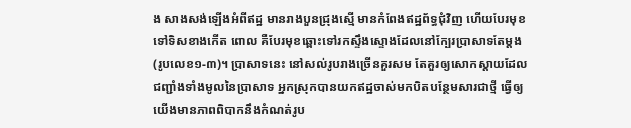ង សាងសង់ឡើងអំពីឥដ្ឋ មានរាងបួនជ្រុងស្មើ មានកំពែងឥដ្ឋព័ទ្ធជុំវិញ ហើយបែរមុខទៅទិសខាងកើត ពោល គឺបែរមុខឆ្ពោះទៅរកស្ទឹងស្ទោងដែលនៅក្បែរប្រាសាទតែម្តង (រូបលេខ១-៣)។ ប្រាសាទនេះ នៅសល់រូបរាងច្រើនគួរសម តែគួរឲ្យសោកស្តាយដែលជញ្ជាំងទាំងមូលនៃប្រាសាទ អ្នកស្រុកបានយកឥដ្ឋចាស់មកបិតបន្ថែមសារជាថ្មី ធ្វើឲ្យយើងមានភាពពិបាកនឹងកំណត់រូប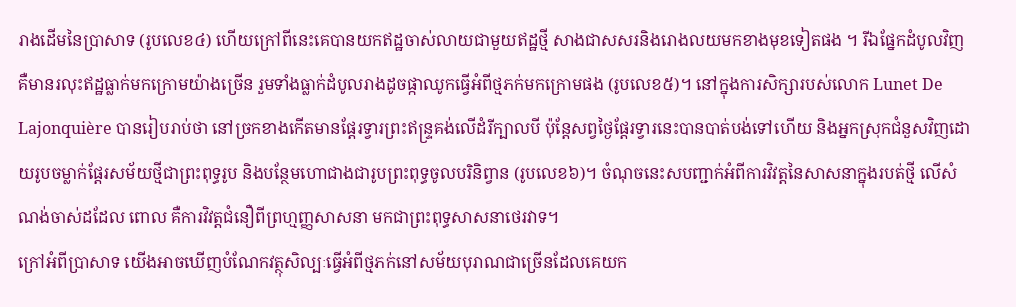រាងដើមនៃប្រាសាទ (រូបលេខ៤) ហើយក្រៅពីនេះគេបានយកឥដ្ឋចាស់លាយជាមួយឥដ្ឋថ្មី សាងជាសសរនិងរោងលយមកខាងមុខទៀតផង ។ រីឯផ្នែកដំបូលវិញ គឺមានរលុះឥដ្ឋធ្លាក់មកក្រោមយ៉ាងច្រើន រួមទាំងធ្លាក់ដំបូលរាងដូចផ្កាឈូកធ្វើអំពីថ្មភក់មកក្រោមផង (រូបលេខ៥)។ នៅក្នុងការសិក្សារបស់លោក Lunet De Lajonquière បានរៀបរាប់ថា នៅច្រកខាងកើតមានផ្តែរទ្វារព្រះឥន្រ្ទគង់លើដំរីក្បាលបី ប៉ុន្តែសព្វថ្ងៃផ្តែរទ្វារនេះបានបាត់បង់ទៅហើយ និងអ្នកស្រុកជំនួសវិញដោយរូបចម្លាក់ផ្តែរសម័យថ្មីជាព្រះពុទ្ធរូប និងបន្ថែមហោជាងជារូបព្រះពុទ្ធចូលបរិនិព្វាន (រូបលេខ៦)។ ចំណុចនេះសបញ្ជាក់អំពីការវិវត្តនៃសាសនាក្នុងរបត់ថ្មី លើសំណង់ចាស់ដដែល ពោល គឺការវិវត្តជំនឿពីព្រហ្មញ្ញសាសនា មកជាព្រះពុទ្ធសាសនាថេរវាទ។
ក្រៅអំពីប្រាសាទ យើងអាចឃើញបំណែកវត្ថុសិល្បៈធ្វើអំពីថ្មភក់នៅសម័យបុរាណជាច្រើនដែលគេយក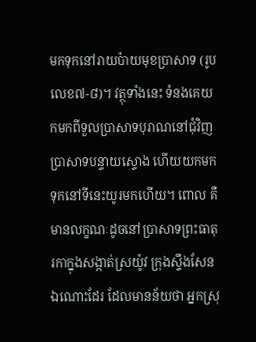មកទុកនៅរាយប៉ាយមុខប្រាសាទ (រូបលេខ៧-៨)។ វត្ថុទាំងនេះ ទំនងគេយកមកពីទួលប្រាសាទបុរាណនៅជុំវិញប្រាសាទបន្ទាយស្ទោង ហើយយកមកទុកនៅទីនេះយូរមកហើយ។ ពោល គឺមានលក្ខណៈដូចនៅប្រាសាទព្រះធាតុរកាក្នុងសង្កាត់ស្រយ៉ូវ ក្រុងស្ទឹងសែន ឯណោះដែរ ដែលមានន័យថា អ្នកស្រុ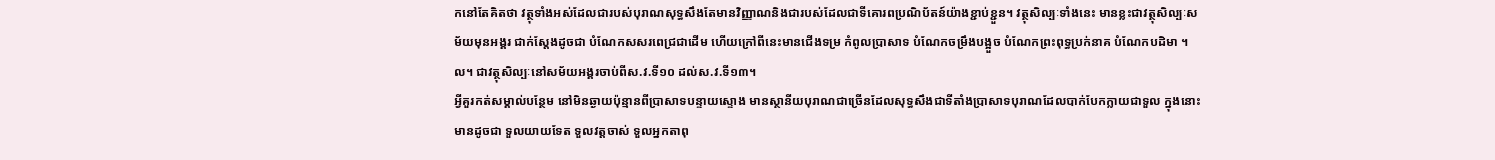កនៅតែគិតថា វត្ថុទាំងអស់ដែលជារបស់បុរាណសុទ្ធសឹងតែមានវិញ្ញាណនិងជារបស់ដែលជាទីគោរពប្រណិប័តន៍យ៉ាងខ្ជាប់ខ្ជួន។ វត្ថុសិល្បៈទាំងនេះ មានខ្លះជាវត្ថុសិល្បៈសម័យមុនអង្គរ ជាក់ស្តែងដូចជា បំណែកសសរពេជ្រជាដើម ហើយក្រៅពីនេះមានជើងទម្រ កំពូលប្រាសាទ បំណែកចម្រឹងបង្អួច បំណែកព្រះពុទ្ធប្រក់នាគ បំណែកបដិមា ។ល។ ជាវត្ថុសិល្បៈនៅសម័យអង្គរចាប់ពីស.វ.ទី១០ ដល់ស.វ.ទី១៣។
អ្វីគួរកត់សម្គាល់បន្ថែម នៅមិនឆ្ងាយប៉ុន្មានពីប្រាសាទបន្ទាយស្ទោង មានស្ថានីយបុរាណជាច្រើនដែលសុទ្ធសឹងជាទីតាំងប្រាសាទបុរាណដែលបាក់បែកក្លាយជាទួល ក្នុងនោះមានដូចជា ទួលយាយទែត ទួលវត្តចាស់ ទួលអ្នកតាពុ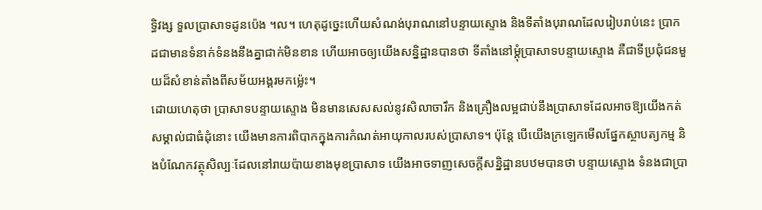ទ្ធិវង្ស ទួលប្រាសាទដូនប៉េង ។ល។ ហេតុដូច្នេះហើយសំណង់បុរាណនៅបន្ទាយស្ទោង និងទីតាំងបុរាណដែលរៀបរាប់នេះ ប្រាកដជាមានទំនាក់ទំនងនឹងគ្នាជាក់មិនខាន ហើយអាចឲ្យយើងសន្និដ្ឋានបានថា ទីតាំងនៅម្តុំប្រាសាទបន្ទាយស្ទោង គឺជាទីប្រជុំជនមួយដ៏សំខាន់តាំងពីសម័យអង្គរមកម្ល៉េះ។
ដោយហេតុថា ប្រាសាទបន្ទាយស្ទោង មិនមានសេសសល់នូវសិលាចារឹក និងគ្រឿងលម្អជាប់នឹងប្រាសាទដែលអាចឱ្យយើងកត់សម្គាល់ជាធំដុំនោះ យើងមានការពិបាកក្នុងការកំណត់អាយុកាលរបស់ប្រាសាទ។ ប៉ុន្តែ បើយើងក្រឡេកមើលផ្នែកស្ថាបត្យកម្ម និងបំណែកវត្ថុសិល្បៈដែលនៅរាយប៉ាយខាងមុខប្រាសាទ យើងអាចទាញសេចក្តីសន្និដ្ឋានបឋមបានថា បន្ទាយស្ទោង ទំនងជាប្រា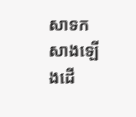សាទកសាងឡើងដើ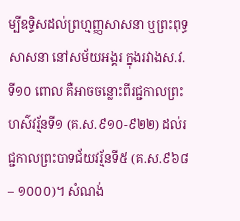ម្បីឧទ្ទិសដល់ព្រហ្មញ្ញសាសនា ឬព្រះពុទ្ធសាសនា នៅសម័យអង្គរ ក្នុងរវាងស.វ.ទី១០ ពោល គឺអាចចន្លោះពីរជ្ជកាលព្រះហស៌វរ្ម័នទី១ (គ.ស.៩១០-៩២២) ដល់រជ្ជកាលព្រះបាទជ័យវរ្ម័នទី៥ (គ.ស.៩៦៨ – ១០០០)។ សំណង់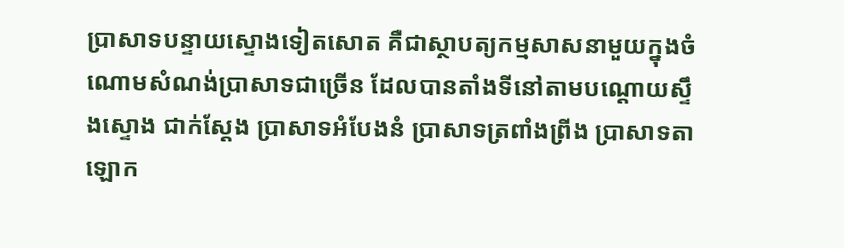ប្រាសាទបន្ទាយស្ទោងទៀតសោត គឺជាស្ថាបត្យកម្មសាសនាមួយក្នុងចំណោមសំណង់ប្រាសាទជាច្រើន ដែលបានតាំងទីនៅតាមបណ្តោយស្ទឹងស្ទោង ជាក់ស្តែង ប្រាសាទអំបែងនំ ប្រាសាទត្រពាំងព្រីង ប្រាសាទតាឡោក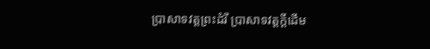ប្រាសាទវត្តព្រះដំរី ប្រាសាទវត្តក្តីដើម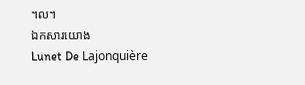។ល។
ឯកសារយោង
Lunet De Lajonquière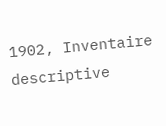1902, Inventaire descriptive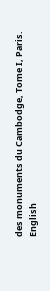des monuments du Cambodge, Tome I, Paris.
English